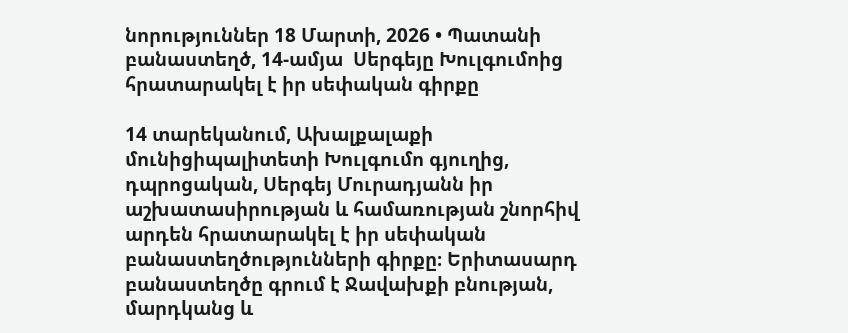նորություններ 18 Մարտի, 2026 • Պատանի բանաստեղծ, 14-ամյա  Սերգեյը Խուլգումոից հրատարակել է իր սեփական գիրքը

14 տարեկանում, Ախալքալաքի մունիցիպալիտետի Խուլգումո գյուղից, դպրոցական, Սերգեյ Մուրադյանն իր աշխատասիրության և համառության շնորհիվ արդեն հրատարակել է իր սեփական բանաստեղծությունների գիրքը։ Երիտասարդ բանաստեղծը գրում է Ջավախքի բնության, մարդկանց և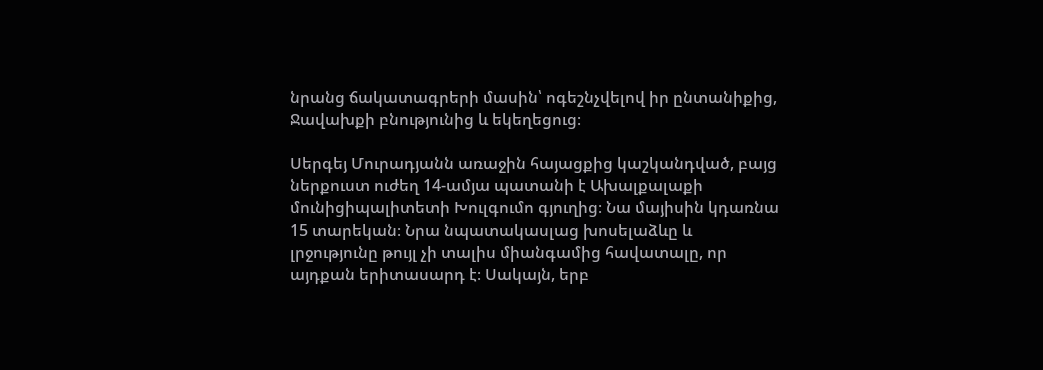նրանց ճակատագրերի մասին՝ ոգեշնչվելով իր ընտանիքից, Ջավախքի բնությունից և եկեղեցուց։

Սերգեյ Մուրադյանն առաջին հայացքից կաշկանդված, բայց ներքուստ ուժեղ 14-ամյա պատանի է Ախալքալաքի մունիցիպալիտետի Խուլգումո գյուղից։ Նա մայիսին կդառնա 15 տարեկան։ Նրա նպատակասլաց խոսելաձևը և լրջությունը թույլ չի տալիս միանգամից հավատալը, որ այդքան երիտասարդ է։ Սակայն, երբ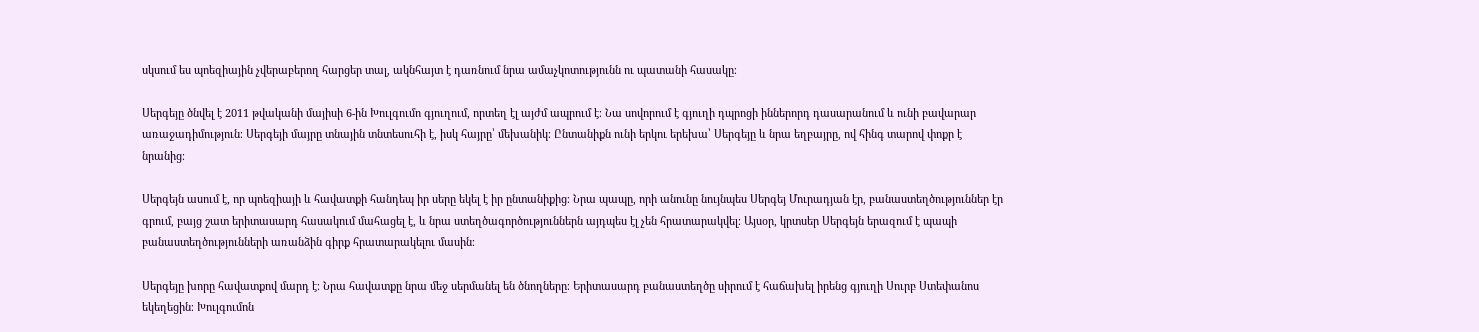սկսում ես պոեզիային չվերաբերող հարցեր տալ, ակնհայտ է դառնում նրա ամաչկոտությունն ու պատանի հասակը։

Սերգեյը ծնվել է 2011 թվականի մայիսի 6-ին Խուլգումո գյուղում, որտեղ էլ այժմ ապրում է։ Նա սովորում է գյուղի դպրոցի իններորդ դասարանում և ունի բավարար առաջադիմություն։ Սերգեյի մայրը տնային տնտեսուհի է, իսկ հայրը՝ մեխանիկ։ Ընտանիքն ունի երկու երեխա՝ Սերգեյը և նրա եղբայրը, ով հինգ տարով փոքր է նրանից։

Սերգեյն ասում է, որ պոեզիայի և հավատքի հանդեպ իր սերը եկել է իր ընտանիքից։ Նրա պապը, որի անունը նույնպես Սերգեյ Մուրադյան էր, բանաստեղծություններ էր գրում, բայց շատ երիտասարդ հասակում մահացել է, և նրա ստեղծագործություններն այդպես էլ չեն հրատարակվել։ Այսօր, կրտսեր Սերգեյն երազում է պապի բանաստեղծությունների առանձին գիրք հրատարակելու մասին։

Սերգեյը խորը հավատքով մարդ է։ Նրա հավատքը նրա մեջ սերմանել են ծնողները։ Երիտասարդ բանաստեղծը սիրում է հաճախել իրենց գյուղի Սուրբ Ստեփանոս եկեղեցին։ Խուլգումոն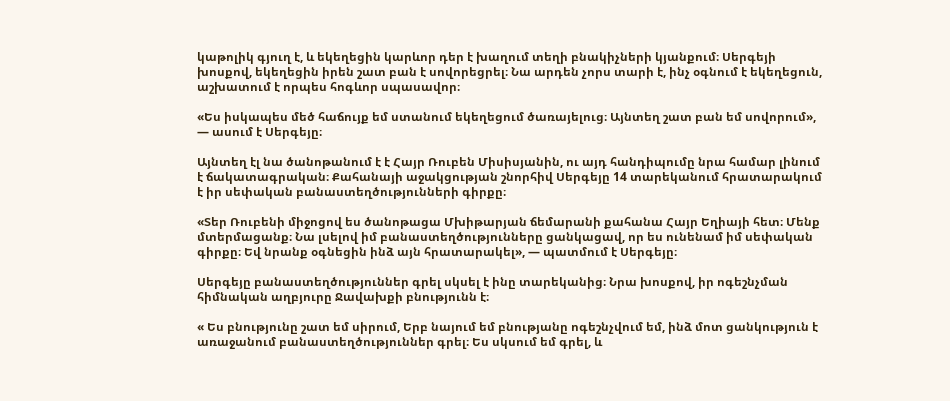կաթոլիկ գյուղ է, և եկեղեցին կարևոր դեր է խաղում տեղի բնակիչների կյանքում։ Սերգեյի խոսքով, եկեղեցին իրեն շատ բան է սովորեցրել։ Նա արդեն չորս տարի է, ինչ օգնում է եկեղեցուն, աշխատում է որպես հոգևոր սպասավոր։

«Ես իսկապես մեծ հաճույք եմ ստանում եկեղեցում ծառայելուց։ Այնտեղ շատ բան եմ սովորում», — ասում է Սերգեյը։

Այնտեղ էլ նա ծանոթանում է է Հայր Ռուբեն Միսիսյանին, ու այդ հանդիպումը նրա համար լինում է ճակատագրական։ Քահանայի աջակցության շնորհիվ Սերգեյը 14 տարեկանում հրատարակում է իր սեփական բանաստեղծությունների գիրքը։

«Տեր Ռուբենի միջոցով ես ծանոթացա Մխիթարյան ճեմարանի քահանա Հայր Եղիայի հետ։ Մենք մտերմացանք։ Նա լսելով իմ բանաստեղծությունները ցանկացավ, որ ես ունենամ իմ սեփական գիրքը։ Եվ նրանք օգնեցին ինձ այն հրատարակել», — պատմում է Սերգեյը։

Սերգեյը բանաստեղծություններ գրել սկսել է ինը տարեկանից։ Նրա խոսքով, իր ոգեշնչման հիմնական աղբյուրը Ջավախքի բնությունն է։

« Ես բնությունը շատ եմ սիրում, Երբ նայում եմ բնությանը ոգեշնչվում եմ, ինձ մոտ ցանկություն է առաջանում բանաստեղծություններ գրել։ Ես սկսում եմ գրել, և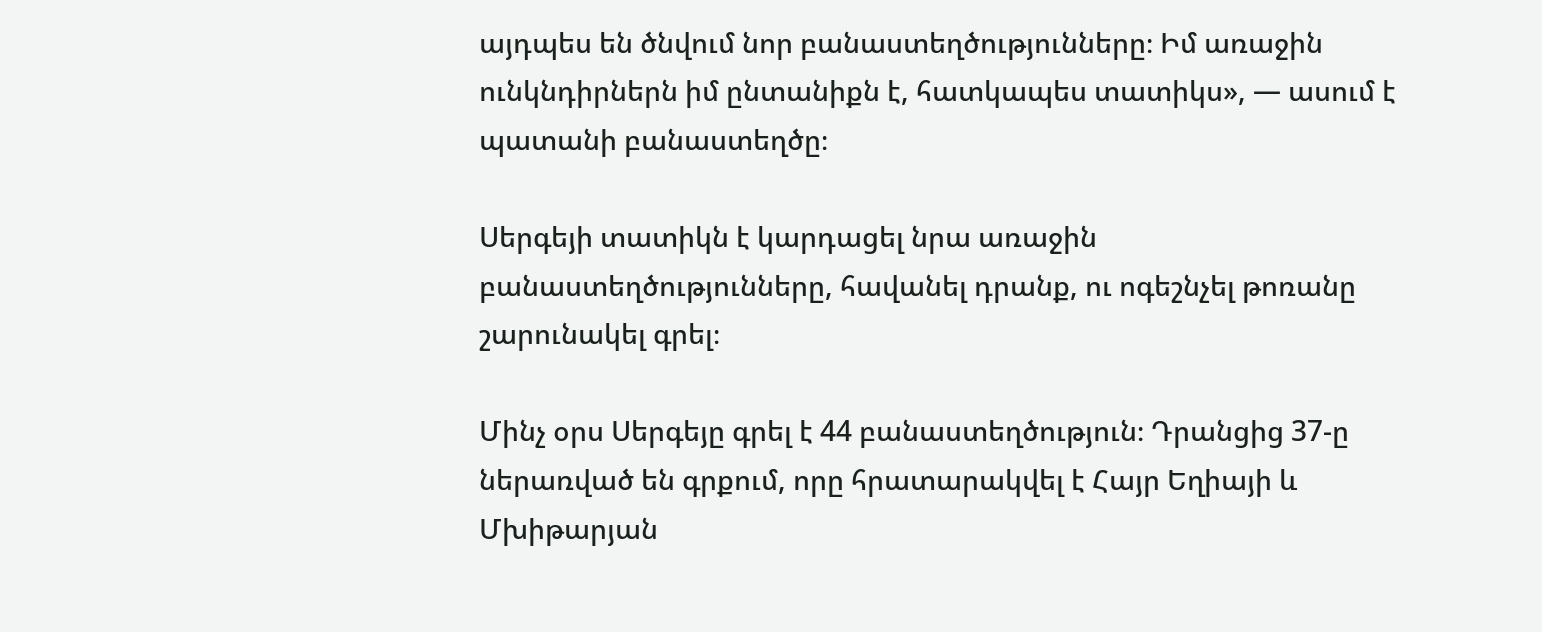այդպես են ծնվում նոր բանաստեղծությունները։ Իմ առաջին ունկնդիրներն իմ ընտանիքն է, հատկապես տատիկս», — ասում է պատանի բանաստեղծը։

Սերգեյի տատիկն է կարդացել նրա առաջին բանաստեղծությունները, հավանել դրանք, ու ոգեշնչել թոռանը շարունակել գրել։

Մինչ օրս Սերգեյը գրել է 44 բանաստեղծություն։ Դրանցից 37-ը ներառված են գրքում, որը հրատարակվել է Հայր Եղիայի և Մխիթարյան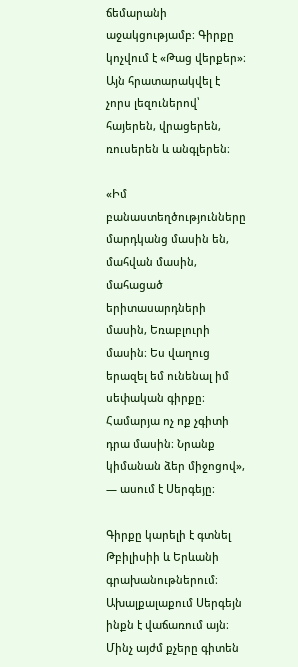ճեմարանի աջակցությամբ։ Գիրքը կոչվում է «Թաց վերքեր»։ Այն հրատարակվել է չորս լեզուներով՝ հայերեն, վրացերեն, ռուսերեն և անգլերեն։

«Իմ բանաստեղծությունները մարդկանց մասին են, մահվան մասին, մահացած երիտասարդների մասին, Եռաբլուրի մասին։ Ես վաղուց երազել եմ ունենալ իմ սեփական գիրքը։ Համարյա ոչ ոք չգիտի դրա մասին։ Նրանք կիմանան ձեր միջոցով», — ասում է Սերգեյը։

Գիրքը կարելի է գտնել Թբիլիսիի և Երևանի գրախանութներում։ Ախալքալաքում Սերգեյն ինքն է վաճառում այն։ Մինչ այժմ քչերը գիտեն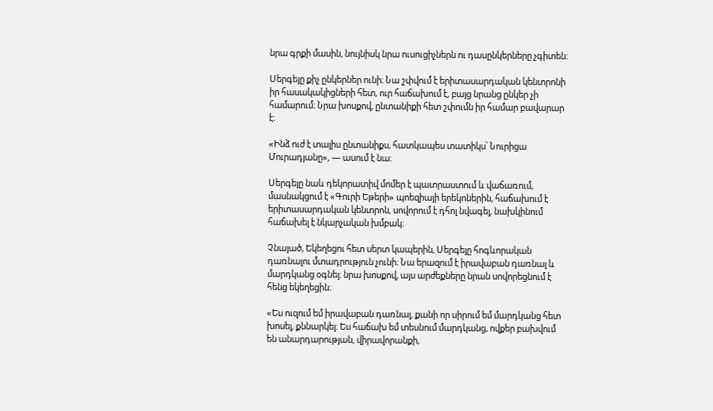նրա գրքի մասին, նույնիսկ նրա ուսուցիչներն ու դասընկերները չգիտեն։

Սերգեյը քիչ ընկերներ ունի։ Նա շփվում է երիտասարդական կենտրոնի իր հասակակիցների հետ, ուր հաճախում է, բայց նրանց ընկեր չի համարում։ Նրա խոսքով, ընտանիքի հետ շփումն իր համար բավարար է։

«Ինձ ուժ է տալիս ընտանիքս, հատկապես տատիկս՝ Նուրիցա Մուրադյանը», — ասում է նա։

Սերգեյը նաև դեկորատիվ մոմեր է պատրաստում և վաճառում, մասնակցում է «Գուրի Եթերի» պոեզիայի երեկոներին, հաճախում է երիտասարդական կենտրոն, սովորում է դհոլ նվագել, նախկինում հաճախել է նկարչական խմբակ։

Չնայած, Եկեղեցու հետ սերտ կապերին, Սերգեյը հոգևորական դառնալու մտադրություն չունի։ Նա երազում է իրավաբան դառնալ և մարդկանց օգնել։ նրա խոսքով, այս արժեքները նրան սովորեցնում է հենց եկեղեցին։

«Ես ուզում եմ իրավաբան դառնալ, քանի որ սիրում եմ մարդկանց հետ խոսել, քննարկել։ Ես հաճախ եմ տեսնում մարդկանց, ովքեր բախվում են անարդարության, վիրավորանքի,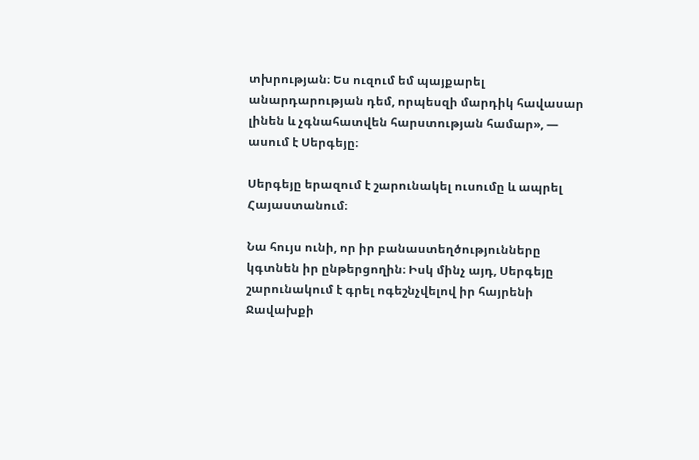տխրության։ Ես ուզում եմ պայքարել անարդարության դեմ, որպեսզի մարդիկ հավասար լինեն և չգնահատվեն հարստության համար», — ասում է Սերգեյը։

Սերգեյը երազում է շարունակել ուսումը և ապրել Հայաստանում։

Նա հույս ունի, որ իր բանաստեղծությունները կգտնեն իր ընթերցողին։ Իսկ մինչ այդ, Սերգեյը շարունակում է գրել ոգեշնչվելով իր հայրենի Ջավախքի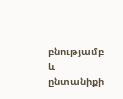բնությամբ և ընտանիքի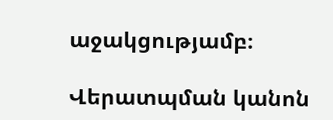աջակցությամբ։

Վերատպման կանոն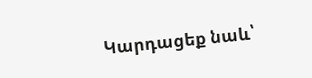Կարդացեք նաև՝